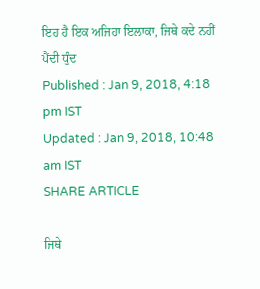ਇਹ ਹੈ ਇਕ ਅਜਿਹਾ ਇਲਾਕਾ, ਜਿਥੇ ਕਦੇ ਨਹੀਂ ਪੈਂਦੀ ਧੁੰਦ
Published : Jan 9, 2018, 4:18 pm IST
Updated : Jan 9, 2018, 10:48 am IST
SHARE ARTICLE

ਜਿਥੇ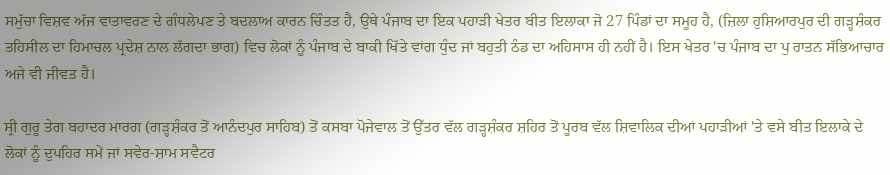ਸਮੁੱਚਾ ਵਿਸ਼ਵ ਅੱਜ ਵਾਤਾਵਰਣ ਦੇ ਗੰਧਲੇਪਣ ਤੇ ਬਦਲਾਅ ਕਾਰਨ ਚਿੰਤਤ ਹੈ, ਉਥੇ ਪੰਜਾਬ ਦਾ ਇਕ ਪਹਾੜੀ ਖੇਤਰ ਬੀਤ ਇਲਾਕਾ ਜੋ 27 ਪਿੰਡਾਂ ਦਾ ਸਮੂਹ ਹੈ, (ਜ਼ਿਲਾ ਹੁਸ਼ਿਆਰਪੁਰ ਦੀ ਗੜ੍ਹਸ਼ੰਕਰ ਤਹਿਸੀਲ ਦਾ ਹਿਮਾਚਲ ਪ੍ਰਦੇਸ਼ ਨਾਲ ਲੱਗਦਾ ਭਾਗ) ਵਿਚ ਲੋਕਾਂ ਨੂੰ ਪੰਜਾਬ ਦੇ ਬਾਕੀ ਖਿੱਤੇ ਵਾਂਗ ਧੁੰਦ ਜਾਂ ਬਹੁਤੀ ਠੰਡ ਦਾ ਅਹਿਸਾਸ ਹੀ ਨਹੀਂ ਹੈ। ਇਸ ਖੇਤਰ 'ਚ ਪੰਜਾਬ ਦਾ ਪੁ ਰਾਤਨ ਸੱਭਿਆਚਾਰ ਅਜੇ ਵੀ ਜੀਵਤ ਹੈ।

ਸ੍ਰੀ ਗੁਰੂ ਤੇਗ ਬਹਾਦਰ ਮਾਰਗ (ਗੜ੍ਹਸ਼ੰਕਰ ਤੋਂ ਆਨੰਦਪੁਰ ਸਾਹਿਬ) ਤੋਂ ਕਸਬਾ ਪੋਜੇਵਾਲ ਤੋਂ ਉੱਤਰ ਵੱਲ ਗੜ੍ਹਸ਼ੰਕਰ ਸ਼ਹਿਰ ਤੋਂ ਪੂਰਬ ਵੱਲ ਸ਼ਿਵਾਲਿਕ ਦੀਆਂ ਪਹਾੜੀਆਂ 'ਤੇ ਵਸੇ ਬੀਤ ਇਲਾਕੇ ਦੇ ਲੋਕਾਂ ਨੂੰ ਦੁਪਹਿਰ ਸਮੇਂ ਜਾਂ ਸਵੇਰ-ਸ਼ਾਮ ਸਵੈਟਰ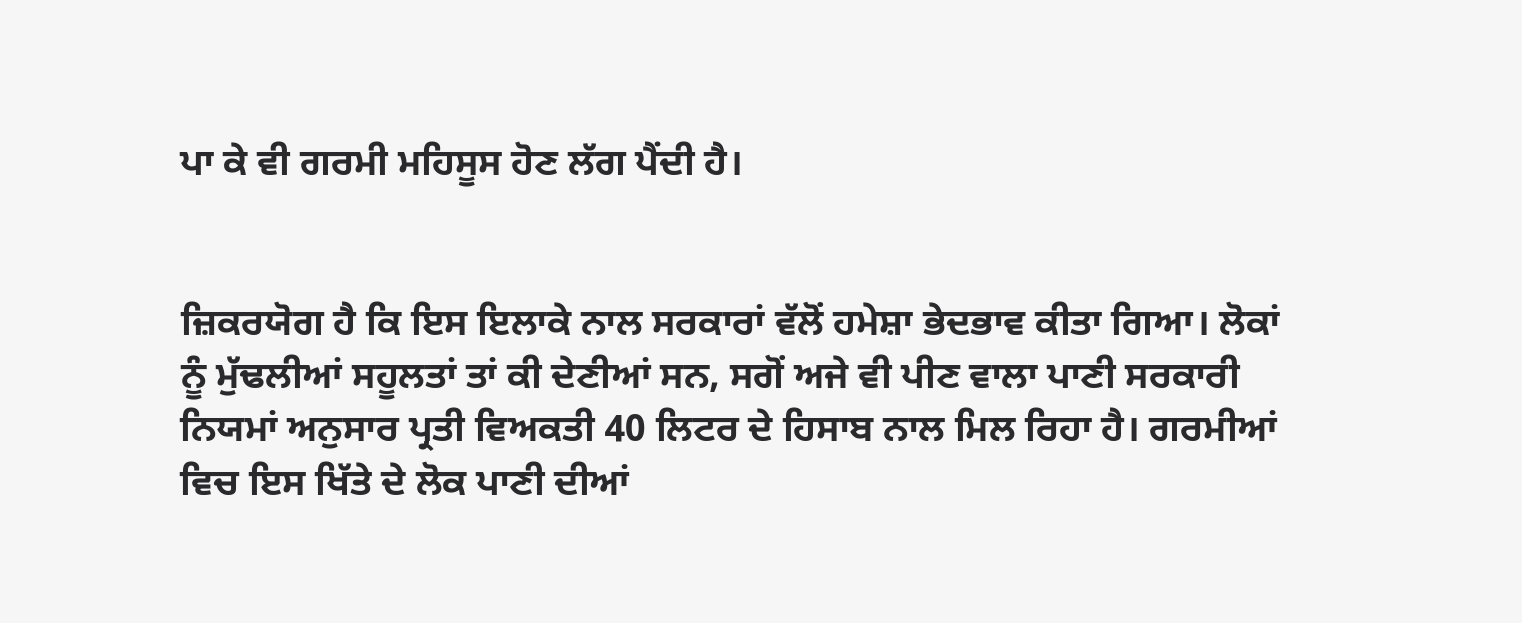ਪਾ ਕੇ ਵੀ ਗਰਮੀ ਮਹਿਸੂਸ ਹੋਣ ਲੱਗ ਪੈਂਦੀ ਹੈ।


ਜ਼ਿਕਰਯੋਗ ਹੈ ਕਿ ਇਸ ਇਲਾਕੇ ਨਾਲ ਸਰਕਾਰਾਂ ਵੱਲੋਂ ਹਮੇਸ਼ਾ ਭੇਦਭਾਵ ਕੀਤਾ ਗਿਆ। ਲੋਕਾਂ ਨੂੰ ਮੁੱਢਲੀਆਂ ਸਹੂਲਤਾਂ ਤਾਂ ਕੀ ਦੇਣੀਆਂ ਸਨ, ਸਗੋਂ ਅਜੇ ਵੀ ਪੀਣ ਵਾਲਾ ਪਾਣੀ ਸਰਕਾਰੀ ਨਿਯਮਾਂ ਅਨੁਸਾਰ ਪ੍ਰਤੀ ਵਿਅਕਤੀ 40 ਲਿਟਰ ਦੇ ਹਿਸਾਬ ਨਾਲ ਮਿਲ ਰਿਹਾ ਹੈ। ਗਰਮੀਆਂ ਵਿਚ ਇਸ ਖਿੱਤੇ ਦੇ ਲੋਕ ਪਾਣੀ ਦੀਆਂ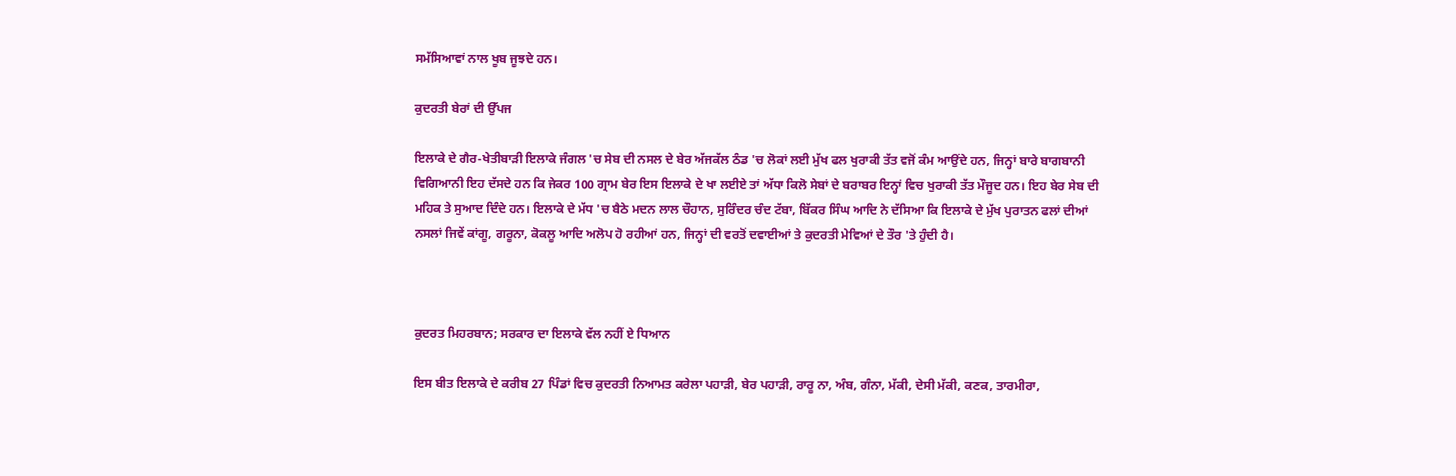ਸਮੱਸਿਆਵਾਂ ਨਾਲ ਖੂਬ ਜੂਝਦੇ ਹਨ।

ਕੁਦਰਤੀ ਬੇਰਾਂ ਦੀ ਉੱਪਜ

ਇਲਾਕੇ ਦੇ ਗੈਰ-ਖੇਤੀਬਾੜੀ ਇਲਾਕੇ ਜੰਗਲ 'ਚ ਸੇਬ ਦੀ ਨਸਲ ਦੇ ਬੇਰ ਅੱਜਕੱਲ ਠੰਡ 'ਚ ਲੋਕਾਂ ਲਈ ਮੁੱਖ ਫਲ ਖੁਰਾਕੀ ਤੱਤ ਵਜੋਂ ਕੰਮ ਆਉਂਦੇ ਹਨ, ਜਿਨ੍ਹਾਂ ਬਾਰੇ ਬਾਗਬਾਨੀ ਵਿਗਿਆਨੀ ਇਹ ਦੱਸਦੇ ਹਨ ਕਿ ਜੇਕਰ 100 ਗ੍ਰਾਮ ਬੇਰ ਇਸ ਇਲਾਕੇ ਦੇ ਖਾ ਲਈਏ ਤਾਂ ਅੱਧਾ ਕਿਲੋ ਸੇਬਾਂ ਦੇ ਬਰਾਬਰ ਇਨ੍ਹਾਂ ਵਿਚ ਖੁਰਾਕੀ ਤੱਤ ਮੌਜੂਦ ਹਨ। ਇਹ ਬੇਰ ਸੇਬ ਦੀ ਮਹਿਕ ਤੇ ਸੁਆਦ ਦਿੰਦੇ ਹਨ। ਇਲਾਕੇ ਦੇ ਮੱਧ 'ਚ ਬੈਠੇ ਮਦਨ ਲਾਲ ਚੌਹਾਨ, ਸੁਰਿੰਦਰ ਚੰਦ ਟੱਬਾ, ਬਿੱਕਰ ਸਿੰਘ ਆਦਿ ਨੇ ਦੱਸਿਆ ਕਿ ਇਲਾਕੇ ਦੇ ਮੁੱਖ ਪੁਰਾਤਨ ਫਲਾਂ ਦੀਆਂ ਨਸਲਾਂ ਜਿਵੇਂ ਕਾਂਗੂ, ਗਰੂਨਾ, ਕੋਕਲੂ ਆਦਿ ਅਲੋਪ ਹੋ ਰਹੀਆਂ ਹਨ, ਜਿਨ੍ਹਾਂ ਦੀ ਵਰਤੋਂ ਦਵਾਈਆਂ ਤੇ ਕੁਦਰਤੀ ਮੇਵਿਆਂ ਦੇ ਤੌਰ 'ਤੇ ਹੁੰਦੀ ਹੈ।



ਕੁਦਰਤ ਮਿਹਰਬਾਨ; ਸਰਕਾਰ ਦਾ ਇਲਾਕੇ ਵੱਲ ਨਹੀਂ ਏ ਧਿਆਨ

ਇਸ ਬੀਤ ਇਲਾਕੇ ਦੇ ਕਰੀਬ 27 ਪਿੰਡਾਂ ਵਿਚ ਕੁਦਰਤੀ ਨਿਆਮਤ ਕਰੇਲਾ ਪਹਾੜੀ, ਬੇਰ ਪਹਾੜੀ, ਰਾਰੂ ਨਾ, ਅੰਬ, ਗੰਨਾ, ਮੱਕੀ, ਦੇਸੀ ਮੱਕੀ, ਕਣਕ, ਤਾਰਮੀਰਾ,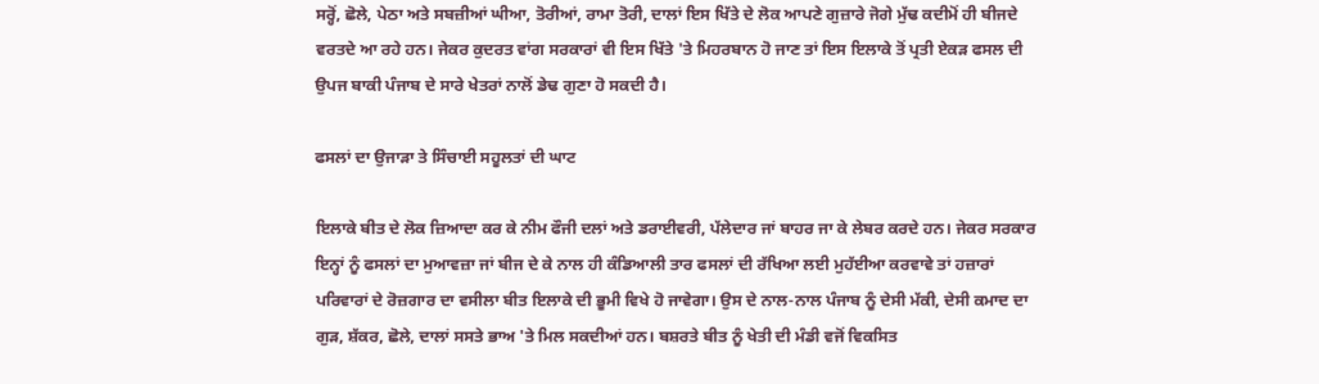ਸਰ੍ਹੋਂ, ਛੋਲੇ, ਪੇਠਾ ਅਤੇ ਸਬਜ਼ੀਆਂ ਘੀਆ, ਤੋਰੀਆਂ, ਰਾਮਾ ਤੋਰੀ, ਦਾਲਾਂ ਇਸ ਖਿੱਤੇ ਦੇ ਲੋਕ ਆਪਣੇ ਗੁਜ਼ਾਰੇ ਜੋਗੇ ਮੁੱਢ ਕਦੀਮੋਂ ਹੀ ਬੀਜਦੇ ਵਰਤਦੇ ਆ ਰਹੇ ਹਨ। ਜੇਕਰ ਕੁਦਰਤ ਵਾਂਗ ਸਰਕਾਰਾਂ ਵੀ ਇਸ ਖਿੱਤੇ 'ਤੇ ਮਿਹਰਬਾਨ ਹੋ ਜਾਣ ਤਾਂ ਇਸ ਇਲਾਕੇ ਤੋਂ ਪ੍ਰਤੀ ਏਕੜ ਫਸਲ ਦੀ ਉਪਜ ਬਾਕੀ ਪੰਜਾਬ ਦੇ ਸਾਰੇ ਖੇਤਰਾਂ ਨਾਲੋਂ ਡੇਢ ਗੁਣਾ ਹੋ ਸਕਦੀ ਹੈ।

ਫਸਲਾਂ ਦਾ ਉਜਾੜਾ ਤੇ ਸਿੰਚਾਈ ਸਹੂਲਤਾਂ ਦੀ ਘਾਟ

ਇਲਾਕੇ ਬੀਤ ਦੇ ਲੋਕ ਜ਼ਿਆਦਾ ਕਰ ਕੇ ਨੀਮ ਫੌਜੀ ਦਲਾਂ ਅਤੇ ਡਰਾਈਵਰੀ, ਪੱਲੇਦਾਰ ਜਾਂ ਬਾਹਰ ਜਾ ਕੇ ਲੇਬਰ ਕਰਦੇ ਹਨ। ਜੇਕਰ ਸਰਕਾਰ ਇਨ੍ਹਾਂ ਨੂੰ ਫਸਲਾਂ ਦਾ ਮੁਆਵਜ਼ਾ ਜਾਂ ਬੀਜ ਦੇ ਕੇ ਨਾਲ ਹੀ ਕੰਡਿਆਲੀ ਤਾਰ ਫਸਲਾਂ ਦੀ ਰੱਖਿਆ ਲਈ ਮੁਹੱਈਆ ਕਰਵਾਵੇ ਤਾਂ ਹਜ਼ਾਰਾਂ ਪਰਿਵਾਰਾਂ ਦੇ ਰੋਜ਼ਗਾਰ ਦਾ ਵਸੀਲਾ ਬੀਤ ਇਲਾਕੇ ਦੀ ਭੂਮੀ ਵਿਖੇ ਹੋ ਜਾਵੇਗਾ। ਉਸ ਦੇ ਨਾਲ-ਨਾਲ ਪੰਜਾਬ ਨੂੰ ਦੇਸੀ ਮੱਕੀ, ਦੇਸੀ ਕਮਾਦ ਦਾ ਗੁੜ, ਸ਼ੱਕਰ, ਛੋਲੇ, ਦਾਲਾਂ ਸਸਤੇ ਭਾਅ 'ਤੇ ਮਿਲ ਸਕਦੀਆਂ ਹਨ। ਬਸ਼ਰਤੇ ਬੀਤ ਨੂੰ ਖੇਤੀ ਦੀ ਮੰਡੀ ਵਜੋਂ ਵਿਕਸਿਤ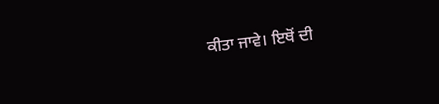ਕੀਤਾ ਜਾਵੇ। ਇਥੋਂ ਦੀ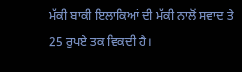ਮੱਕੀ ਬਾਕੀ ਇਲਾਕਿਆਂ ਦੀ ਮੱਕੀ ਨਾਲੋਂ ਸਵਾਦ ਤੇ 25 ਰੁਪਏ ਤਕ ਵਿਕਦੀ ਹੈ।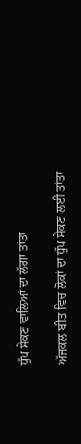ਧੁੱਪ ਸੇਕਣ ਵਾਲਿਆਂ ਦਾ ਲੱਗਾ ਤਾਂਤਾ

ਅੱਜਕਲ ਬੀਤ ਵਿਚ ਲੋਕਾਂ ਦਾ ਧੁੱਪ ਸੇਕਣ ਲਈ ਤਾਂਤਾ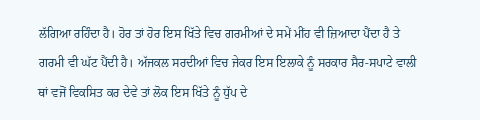ਲੱਗਿਆ ਰਹਿੰਦਾ ਹੈ। ਹੋਰ ਤਾਂ ਹੋਰ ਇਸ ਖਿੱਤੇ ਵਿਚ ਗਰਮੀਆਂ ਦੇ ਸਮੇਂ ਮੀਂਹ ਵੀ ਜ਼ਿਆਦਾ ਪੈਂਦਾ ਹੈ ਤੇ ਗਰਮੀ ਵੀ ਘੱਟ ਪੈਂਦੀ ਹੈ। ਅੱਜਕਲ ਸਰਦੀਆਂ ਵਿਚ ਜੇਕਰ ਇਸ ਇਲਾਕੇ ਨੂੰ ਸਰਕਾਰ ਸੈਰ-ਸਪਾਟੇ ਵਾਲੀ ਥਾਂ ਵਜੋਂ ਵਿਕਸਿਤ ਕਰ ਦੇਵੇ ਤਾਂ ਲੋਕ ਇਸ ਖਿੱਤੇ ਨੂੰ ਧੁੱਪ ਦੇ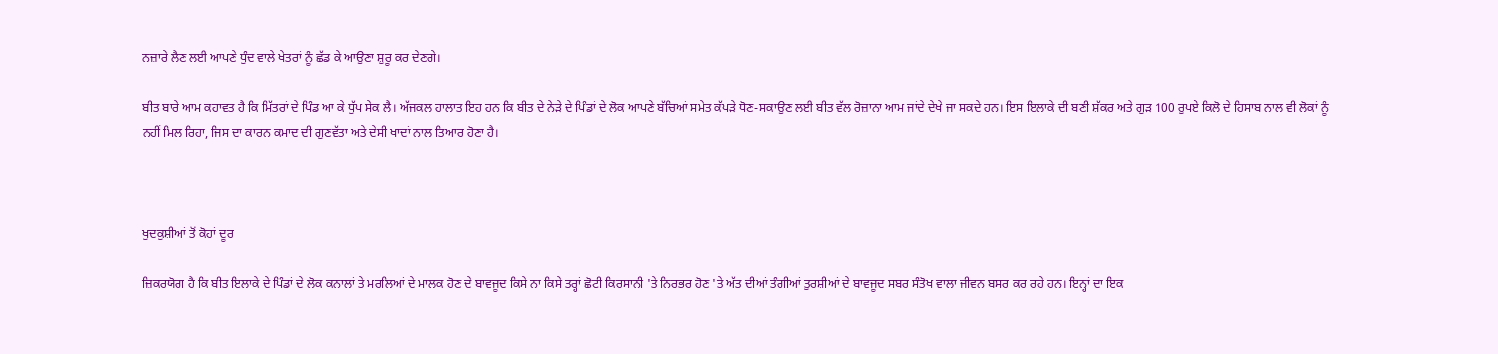ਨਜ਼ਾਰੇ ਲੈਣ ਲਈ ਆਪਣੇ ਧੁੰਦ ਵਾਲੇ ਖੇਤਰਾਂ ਨੂੰ ਛੱਡ ਕੇ ਆਉਣਾ ਸ਼ੁਰੂ ਕਰ ਦੇਣਗੇ।

ਬੀਤ ਬਾਰੇ ਆਮ ਕਹਾਵਤ ਹੈ ਕਿ ਮਿੱਤਰਾਂ ਦੇ ਪਿੰਡ ਆ ਕੇ ਧੁੱਪ ਸੇਕ ਲੈ। ਅੱਜਕਲ ਹਾਲਾਤ ਇਹ ਹਨ ਕਿ ਬੀਤ ਦੇ ਨੇੜੇ ਦੇ ਪਿੰਡਾਂ ਦੇ ਲੋਕ ਆਪਣੇ ਬੱਚਿਆਂ ਸਮੇਤ ਕੱਪੜੇ ਧੋਣ-ਸਕਾਉਣ ਲਈ ਬੀਤ ਵੱਲ ਰੋਜ਼ਾਨਾ ਆਮ ਜਾਂਦੇ ਦੇਖੇ ਜਾ ਸਕਦੇ ਹਨ। ਇਸ ਇਲਾਕੇ ਦੀ ਬਣੀ ਸ਼ੱਕਰ ਅਤੇ ਗੁੜ 100 ਰੁਪਏ ਕਿਲੋ ਦੇ ਹਿਸਾਬ ਨਾਲ ਵੀ ਲੋਕਾਂ ਨੂੰ ਨਹੀਂ ਮਿਲ ਰਿਹਾ, ਜਿਸ ਦਾ ਕਾਰਨ ਕਮਾਦ ਦੀ ਗੁਣਵੱਤਾ ਅਤੇ ਦੇਸੀ ਖਾਦਾਂ ਨਾਲ ਤਿਆਰ ਹੋਣਾ ਹੈ।



ਖੁਦਕੁਸ਼ੀਆਂ ਤੋਂ ਕੋਹਾਂ ਦੂਰ

ਜ਼ਿਕਰਯੋਗ ਹੈ ਕਿ ਬੀਤ ਇਲਾਕੇ ਦੇ ਪਿੰਡਾਂ ਦੇ ਲੋਕ ਕਨਾਲਾਂ ਤੇ ਮਰਲਿਆਂ ਦੇ ਮਾਲਕ ਹੋਣ ਦੇ ਬਾਵਜੂਦ ਕਿਸੇ ਨਾ ਕਿਸੇ ਤਰ੍ਹਾਂ ਛੋਟੀ ਕਿਰਸਾਨੀ 'ਤੇ ਨਿਰਭਰ ਹੋਣ 'ਤੇ ਅੱਤ ਦੀਆਂ ਤੰਗੀਆਂ ਤੁਰਸ਼ੀਆਂ ਦੇ ਬਾਵਜੂਦ ਸਬਰ ਸੰਤੋਖ ਵਾਲਾ ਜੀਵਨ ਬਸਰ ਕਰ ਰਹੇ ਹਨ। ਇਨ੍ਹਾਂ ਦਾ ਇਕ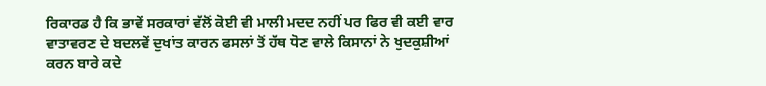ਰਿਕਾਰਡ ਹੈ ਕਿ ਭਾਵੇਂ ਸਰਕਾਰਾਂ ਵੱਲੋਂ ਕੋਈ ਵੀ ਮਾਲੀ ਮਦਦ ਨਹੀਂ ਪਰ ਫਿਰ ਵੀ ਕਈ ਵਾਰ ਵਾਤਾਵਰਣ ਦੇ ਬਦਲਵੇਂ ਦੁਖਾਂਤ ਕਾਰਨ ਫਸਲਾਂ ਤੋਂ ਹੱਥ ਧੋਣ ਵਾਲੇ ਕਿਸਾਨਾਂ ਨੇ ਖੁਦਕੁਸ਼ੀਆਂ ਕਰਨ ਬਾਰੇ ਕਦੇ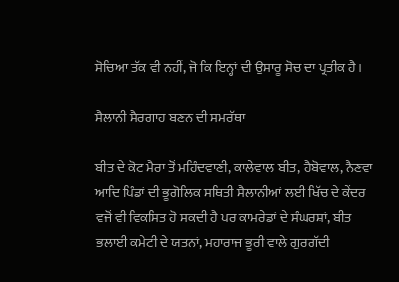ਸੋਚਿਆ ਤੱਕ ਵੀ ਨਹੀਂ, ਜੋ ਕਿ ਇਨ੍ਹਾਂ ਦੀ ਉਸਾਰੂ ਸੋਚ ਦਾ ਪ੍ਰਤੀਕ ਹੈ।

ਸੈਲਾਨੀ ਸੈਰਗਾਹ ਬਣਨ ਦੀ ਸਮਰੱਥਾ

ਬੀਤ ਦੇ ਕੋਟ ਮੈਰਾ ਤੋਂ ਮਹਿੰਦਵਾਣੀ, ਕਾਲੇਵਾਲ ਬੀਤ, ਹੈਬੋਵਾਲ, ਨੈਣਵਾ ਆਦਿ ਪਿੰਡਾਂ ਦੀ ਭੂਗੋਲਿਕ ਸਥਿਤੀ ਸੈਲਾਨੀਆਂ ਲਈ ਖਿੱਚ ਦੇ ਕੇਂਦਰ ਵਜੋਂ ਵੀ ਵਿਕਸਿਤ ਹੋ ਸਕਦੀ ਹੈ ਪਰ ਕਾਮਰੇਡਾਂ ਦੇ ਸੰਘਰਸ਼ਾਂ, ਬੀਤ ਭਲਾਈ ਕਮੇਟੀ ਦੇ ਯਤਨਾਂ, ਮਹਾਰਾਜ ਭੂਰੀ ਵਾਲੇ ਗੁਰਗੱਦੀ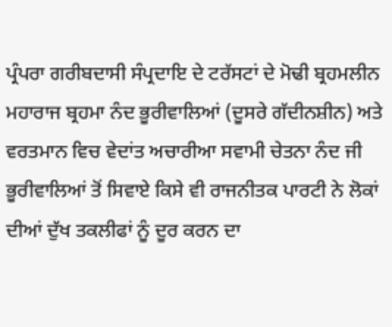ਪ੍ਰੰਪਰਾ ਗਰੀਬਦਾਸੀ ਸੰਪ੍ਰਦਾਇ ਦੇ ਟਰੱਸਟਾਂ ਦੇ ਮੋਢੀ ਬ੍ਰਹਮਲੀਨ ਮਹਾਰਾਜ ਬ੍ਰਹਮਾ ਨੰਦ ਭੂਰੀਵਾਲਿਆਂ (ਦੂਸਰੇ ਗੱਦੀਨਸ਼ੀਨ) ਅਤੇ ਵਰਤਮਾਨ ਵਿਚ ਵੇਦਾਂਤ ਅਚਾਰੀਆ ਸਵਾਮੀ ਚੇਤਨਾ ਨੰਦ ਜੀ ਭੂਰੀਵਾਲਿਆਂ ਤੋਂ ਸਿਵਾਏ ਕਿਸੇ ਵੀ ਰਾਜਨੀਤਕ ਪਾਰਟੀ ਨੇ ਲੋਕਾਂ ਦੀਆਂ ਦੁੱਖ ਤਕਲੀਫਾਂ ਨੂੰ ਦੂਰ ਕਰਨ ਦਾ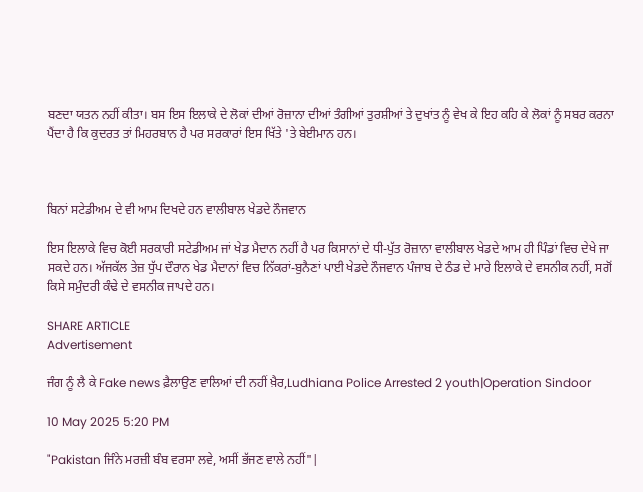ਬਣਦਾ ਯਤਨ ਨਹੀਂ ਕੀਤਾ। ਬਸ ਇਸ ਇਲਾਕੇ ਦੇ ਲੋਕਾਂ ਦੀਆਂ ਰੋਜ਼ਾਨਾ ਦੀਆਂ ਤੰਗੀਆਂ ਤੁਰਸ਼ੀਆਂ ਤੇ ਦੁਖਾਂਤ ਨੂੰ ਵੇਖ ਕੇ ਇਹ ਕਹਿ ਕੇ ਲੋਕਾਂ ਨੂੰ ਸਬਰ ਕਰਨਾ ਪੈਂਦਾ ਹੈ ਕਿ ਕੁਦਰਤ ਤਾਂ ਮਿਹਰਬਾਨ ਹੈ ਪਰ ਸਰਕਾਰਾਂ ਇਸ ਖਿੱਤੇ 'ਤੇ ਬੇਈਮਾਨ ਹਨ।



ਬਿਨਾਂ ਸਟੇਡੀਅਮ ਦੇ ਵੀ ਆਮ ਦਿਖਦੇ ਹਨ ਵਾਲੀਬਾਲ ਖੇਡਦੇ ਨੌਜਵਾਨ

ਇਸ ਇਲਾਕੇ ਵਿਚ ਕੋਈ ਸਰਕਾਰੀ ਸਟੇਡੀਅਮ ਜਾਂ ਖੇਡ ਮੈਦਾਨ ਨਹੀਂ ਹੈ ਪਰ ਕਿਸਾਨਾਂ ਦੇ ਧੀ-ਪੁੱਤ ਰੋਜ਼ਾਨਾ ਵਾਲੀਬਾਲ ਖੇਡਦੇ ਆਮ ਹੀ ਪਿੰਡਾਂ ਵਿਚ ਦੇਖੇ ਜਾ ਸਕਦੇ ਹਨ। ਅੱਜਕੱਲ ਤੇਜ਼ ਧੁੱਪ ਦੌਰਾਨ ਖੇਡ ਮੈਦਾਨਾਂ ਵਿਚ ਨਿੱਕਰਾਂ-ਬੁਨੈਣਾਂ ਪਾਈ ਖੇਡਦੇ ਨੌਜਵਾਨ ਪੰਜਾਬ ਦੇ ਠੰਡ ਦੇ ਮਾਰੇ ਇਲਾਕੇ ਦੇ ਵਸਨੀਕ ਨਹੀਂ, ਸਗੋਂ ਕਿਸੇ ਸਮੁੰਦਰੀ ਕੰਢੇ ਦੇ ਵਸਨੀਕ ਜਾਪਦੇ ਹਨ।

SHARE ARTICLE
Advertisement

ਜੰਗ ਨੂੰ ਲੈ ਕੇ Fake news ਫ਼ੈਲਾਉਣ ਵਾਲਿਆਂ ਦੀ ਨਹੀਂ ਖ਼ੈਰ,Ludhiana Police Arrested 2 youth|Operation Sindoor

10 May 2025 5:20 PM

"Pakistan ਜਿੰਨੇ ਮਰਜ਼ੀ ਬੰਬ ਵਰਸਾ ਲਵੇ, ਅਸੀਂ ਭੱਜਣ ਵਾਲੇ ਨਹੀਂ"|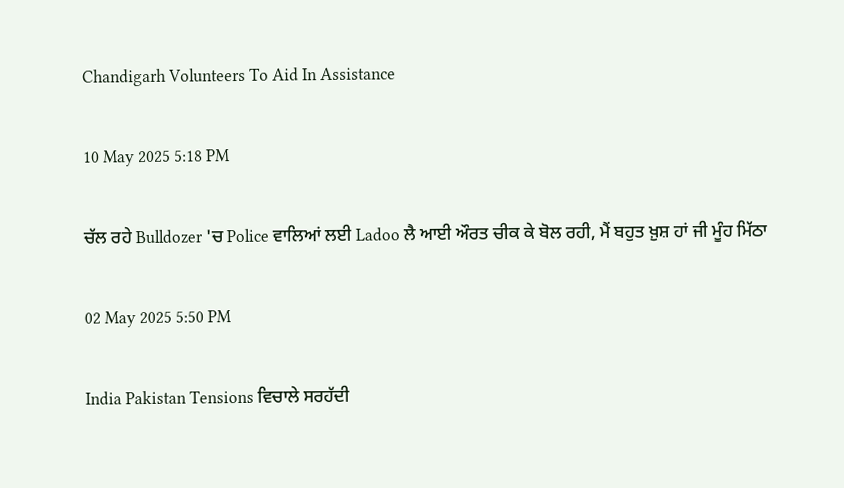Chandigarh Volunteers To Aid In Assistance

10 May 2025 5:18 PM

ਚੱਲ ਰਹੇ Bulldozer 'ਚ Police ਵਾਲਿਆਂ ਲਈ Ladoo ਲੈ ਆਈ ਔਰਤ ਚੀਕ ਕੇ ਬੋਲ ਰਹੀ, ਮੈਂ ਬਹੁਤ ਖ਼ੁਸ਼ ਹਾਂ ਜੀ ਮੂੰਹ ਮਿੱਠਾ

02 May 2025 5:50 PM

India Pakistan Tensions ਵਿਚਾਲੇ ਸਰਹੱਦੀ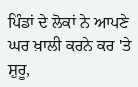ਪਿੰਡਾਂ ਦੇ ਲੋਕਾਂ ਨੇ ਆਪਣੇ ਘਰ ਖ਼ਾਲੀ ਕਰਨੇ ਕਰ 'ਤੇ ਸ਼ੁਰੂ,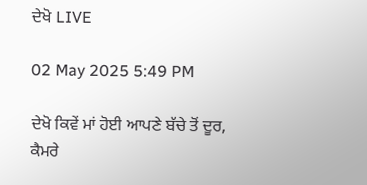ਦੇਖੋ LIVE

02 May 2025 5:49 PM

ਦੇਖੋ ਕਿਵੇਂ ਮਾਂ ਹੋਈ ਆਪਣੇ ਬੱਚੇ ਤੋਂ ਦੂਰ, ਕੈਮਰੇ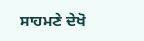ਸਾਹਮਣੇ ਦੇਖੋ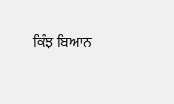ਕਿੰਝ ਬਿਆਨ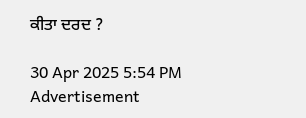ਕੀਤਾ ਦਰਦ ?

30 Apr 2025 5:54 PM
Advertisement